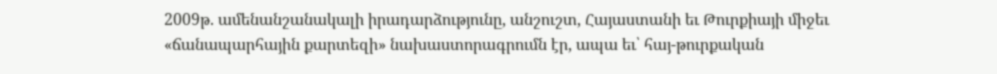2009թ. ամենանշանակալի իրադարձությունը, անշուշտ, Հայաստանի եւ Թուրքիայի միջեւ «ճանապարհային քարտեզի» նախաստորագրումն էր, ապա եւ՝ հայ-թուրքական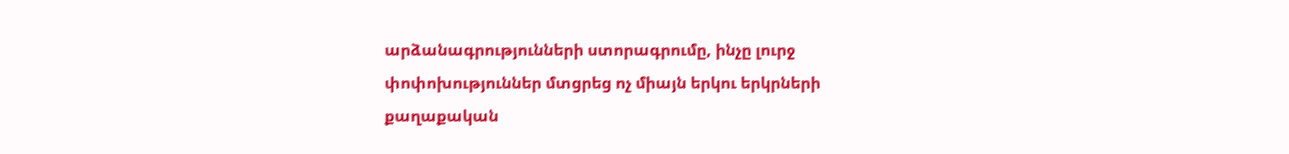արձանագրությունների ստորագրումը, ինչը լուրջ փոփոխություններ մտցրեց ոչ միայն երկու երկրների քաղաքական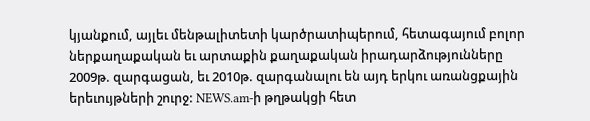կյանքում, այլեւ մենթալիտետի կարծրատիպերում, հետագայում բոլոր ներքաղաքական եւ արտաքին քաղաքական իրադարձությունները 2009թ. զարգացան, եւ 2010թ. զարգանալու են այդ երկու առանցքային երեւույթների շուրջ: NEWS.am-ի թղթակցի հետ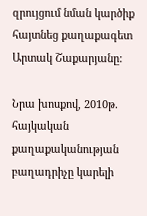զրույցում նման կարծիք հայտնեց քաղաքագետ Արտակ Շաքարյանը:

Նրա խոսքով, 2010թ. հայկական քաղաքականության բաղադրիչը կարելի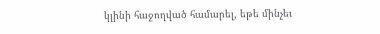կլինի հաջողված համարել, եթե մինչեւ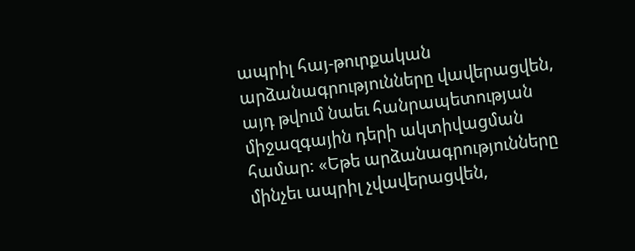ապրիլ հայ-թուրքական արձանագրությունները վավերացվեն, այդ թվում նաեւ հանրապետության միջազգային դերի ակտիվացման համար: «Եթե արձանագրությունները մինչեւ ապրիլ չվավերացվեն,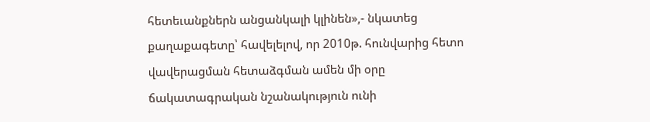հետեւանքներն անցանկալի կլինեն»,- նկատեց քաղաքագետը՝ հավելելով, որ 2010թ. հունվարից հետո վավերացման հետաձգման ամեն մի օրը ճակատագրական նշանակություն ունի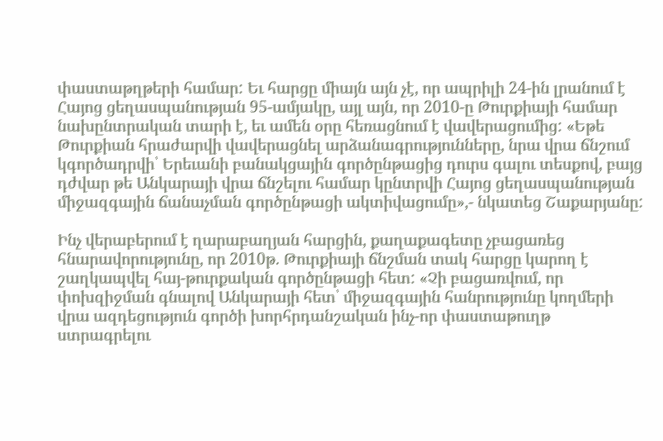փաստաթղթերի համար: Եւ հարցը միայն այն չէ, որ ապրիլի 24-ին լրանում է Հայոց ցեղասպանության 95-ամյակը, այլ այն, որ 2010-ը Թուրքիայի համար նախընտրական տարի է, եւ ամեն օրը հեռացնում է վավերացումից: «Եթե Թուրքիան հրաժարվի վավերացնել արձանագրությունները, նրա վրա ճնշում կգործադրվի՝ Երեւանի բանակցային գործընթացից դուրս գալու տեսքով, բայց դժվար թե Անկարայի վրա ճնշելու համար կընտրվի Հայոց ցեղասպանության միջազգային ճանաչման գործընթացի ակտիվացումը»,- նկատեց Շաքարյանը:

Ինչ վերաբերում է ղարաբաղյան հարցին, քաղաքագետը չբացառեց հնարավորությունը, որ 2010թ. Թուրքիայի ճնշման տակ հարցը կարող է շաղկապվել հայ-թուրքական գործընթացի հետ: «Չի բացառվում, որ փոխզիջման գնալով Անկարայի հետ՝ միջազգային հանրությունը կողմերի վրա ազդեցություն գործի խորհրդանշական ինչ-որ փաստաթուղթ ստրագրելու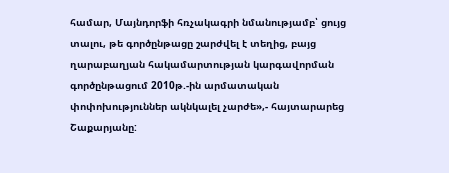համար, Մայնդորֆի հռչակագրի նմանությամբ՝ ցույց տալու, թե գործընթացը շարժվել է տեղից, բայց ղարաբաղյան հակամարտության կարգավորման գործընթացում 2010թ.-ին արմատական փոփոխություններ ակնկալել չարժե»,- հայտարարեց Շաքարյանը: